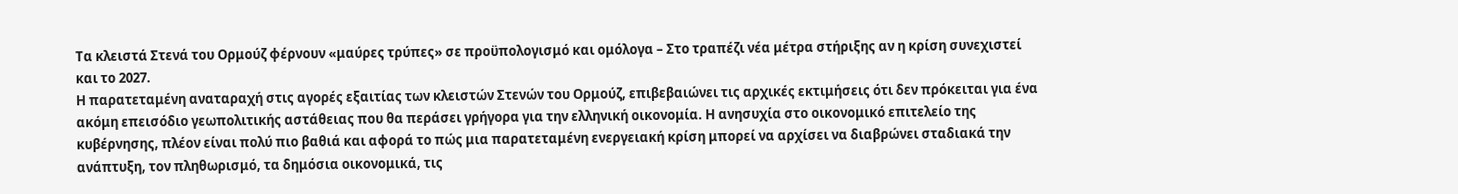Τα κλειστά Στενά του Ορμούζ φέρνουν «μαύρες τρύπες» σε προϋπολογισμό και ομόλογα – Στο τραπέζι νέα μέτρα στήριξης αν η κρίση συνεχιστεί και το 2027.
Η παρατεταμένη αναταραχή στις αγορές εξαιτίας των κλειστών Στενών του Ορμούζ, επιβεβαιώνει τις αρχικές εκτιμήσεις ότι δεν πρόκειται για ένα ακόμη επεισόδιο γεωπολιτικής αστάθειας που θα περάσει γρήγορα για την ελληνική οικονομία. Η ανησυχία στο οικονομικό επιτελείο της κυβέρνησης, πλέον είναι πολύ πιο βαθιά και αφορά το πώς μια παρατεταμένη ενεργειακή κρίση μπορεί να αρχίσει να διαβρώνει σταδιακά την ανάπτυξη, τον πληθωρισμό, τα δημόσια οικονομικά, τις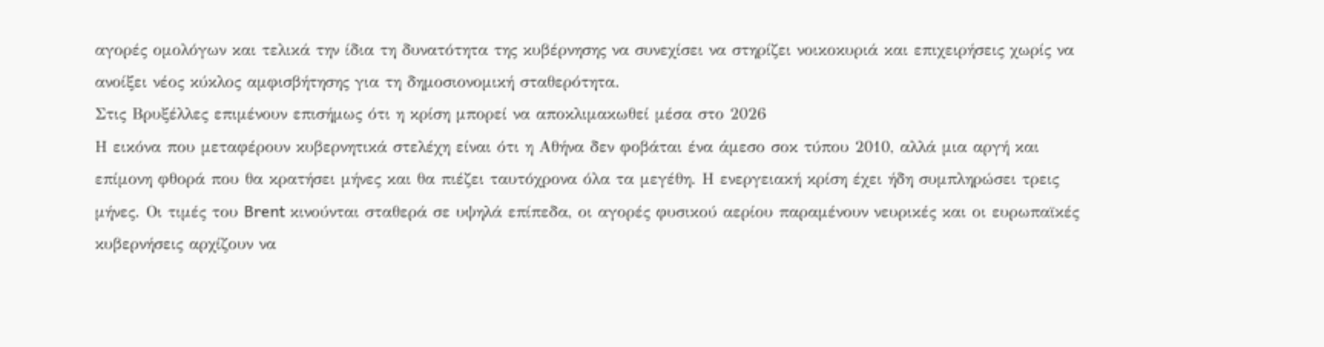αγορές ομολόγων και τελικά την ίδια τη δυνατότητα της κυβέρνησης να συνεχίσει να στηρίζει νοικοκυριά και επιχειρήσεις χωρίς να ανοίξει νέος κύκλος αμφισβήτησης για τη δημοσιονομική σταθερότητα.
Στις Βρυξέλλες επιμένουν επισήμως ότι η κρίση μπορεί να αποκλιμακωθεί μέσα στο 2026
Η εικόνα που μεταφέρουν κυβερνητικά στελέχη είναι ότι η Αθήνα δεν φοβάται ένα άμεσο σοκ τύπου 2010, αλλά μια αργή και επίμονη φθορά που θα κρατήσει μήνες και θα πιέζει ταυτόχρονα όλα τα μεγέθη. Η ενεργειακή κρίση έχει ήδη συμπληρώσει τρεις μήνες. Οι τιμές του Brent κινούνται σταθερά σε υψηλά επίπεδα, οι αγορές φυσικού αερίου παραμένουν νευρικές και οι ευρωπαϊκές κυβερνήσεις αρχίζουν να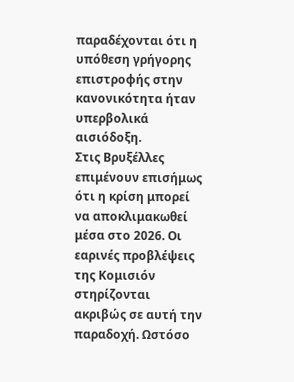παραδέχονται ότι η υπόθεση γρήγορης επιστροφής στην κανονικότητα ήταν υπερβολικά αισιόδοξη.
Στις Βρυξέλλες επιμένουν επισήμως ότι η κρίση μπορεί να αποκλιμακωθεί μέσα στο 2026. Οι εαρινές προβλέψεις της Κομισιόν στηρίζονται ακριβώς σε αυτή την παραδοχή. Ωστόσο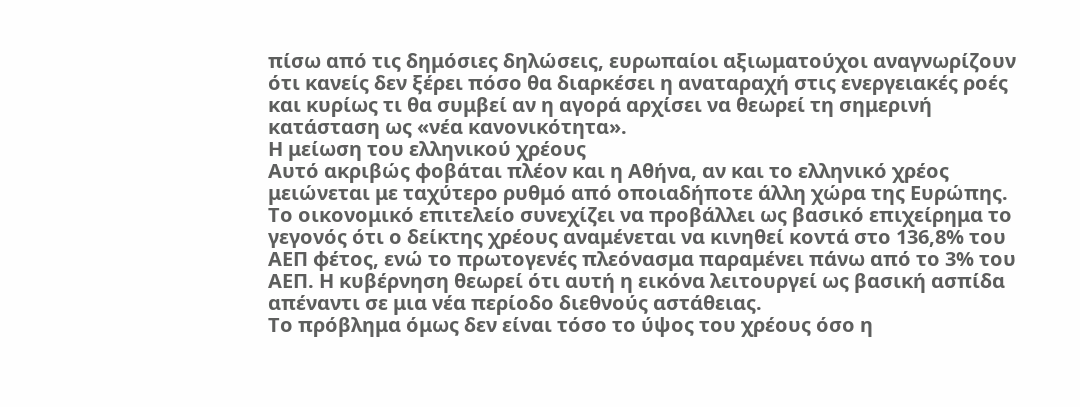πίσω από τις δημόσιες δηλώσεις, ευρωπαίοι αξιωματούχοι αναγνωρίζουν ότι κανείς δεν ξέρει πόσο θα διαρκέσει η αναταραχή στις ενεργειακές ροές και κυρίως τι θα συμβεί αν η αγορά αρχίσει να θεωρεί τη σημερινή κατάσταση ως «νέα κανονικότητα».
Η μείωση του ελληνικού χρέους
Αυτό ακριβώς φοβάται πλέον και η Αθήνα, αν και το ελληνικό χρέος μειώνεται με ταχύτερο ρυθμό από οποιαδήποτε άλλη χώρα της Ευρώπης. Το οικονομικό επιτελείο συνεχίζει να προβάλλει ως βασικό επιχείρημα το γεγονός ότι ο δείκτης χρέους αναμένεται να κινηθεί κοντά στο 136,8% του ΑΕΠ φέτος, ενώ το πρωτογενές πλεόνασμα παραμένει πάνω από το 3% του ΑΕΠ. Η κυβέρνηση θεωρεί ότι αυτή η εικόνα λειτουργεί ως βασική ασπίδα απέναντι σε μια νέα περίοδο διεθνούς αστάθειας.
Το πρόβλημα όμως δεν είναι τόσο το ύψος του χρέους όσο η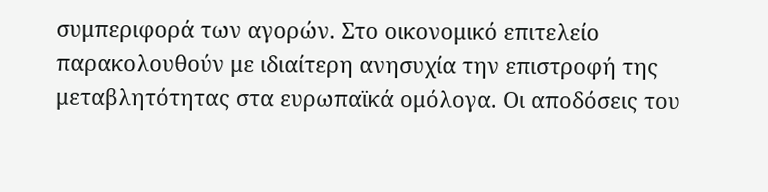συμπεριφορά των αγορών. Στο οικονομικό επιτελείο παρακολουθούν με ιδιαίτερη ανησυχία την επιστροφή της μεταβλητότητας στα ευρωπαϊκά ομόλογα. Οι αποδόσεις του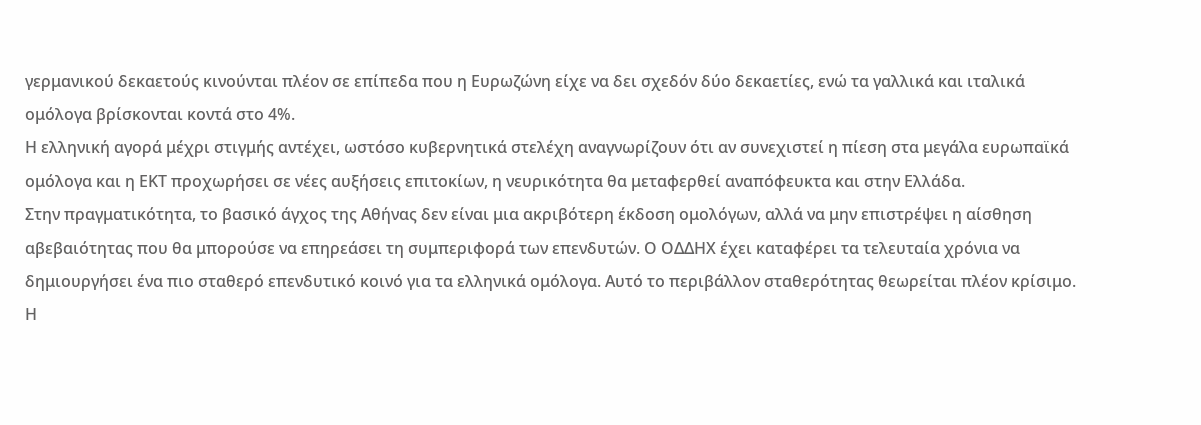γερμανικού δεκαετούς κινούνται πλέον σε επίπεδα που η Ευρωζώνη είχε να δει σχεδόν δύο δεκαετίες, ενώ τα γαλλικά και ιταλικά ομόλογα βρίσκονται κοντά στο 4%.
Η ελληνική αγορά μέχρι στιγμής αντέχει, ωστόσο κυβερνητικά στελέχη αναγνωρίζουν ότι αν συνεχιστεί η πίεση στα μεγάλα ευρωπαϊκά ομόλογα και η ΕΚΤ προχωρήσει σε νέες αυξήσεις επιτοκίων, η νευρικότητα θα μεταφερθεί αναπόφευκτα και στην Ελλάδα.
Στην πραγματικότητα, το βασικό άγχος της Αθήνας δεν είναι μια ακριβότερη έκδοση ομολόγων, αλλά να μην επιστρέψει η αίσθηση αβεβαιότητας που θα μπορούσε να επηρεάσει τη συμπεριφορά των επενδυτών. Ο ΟΔΔΗΧ έχει καταφέρει τα τελευταία χρόνια να δημιουργήσει ένα πιο σταθερό επενδυτικό κοινό για τα ελληνικά ομόλογα. Αυτό το περιβάλλον σταθερότητας θεωρείται πλέον κρίσιμο.
Η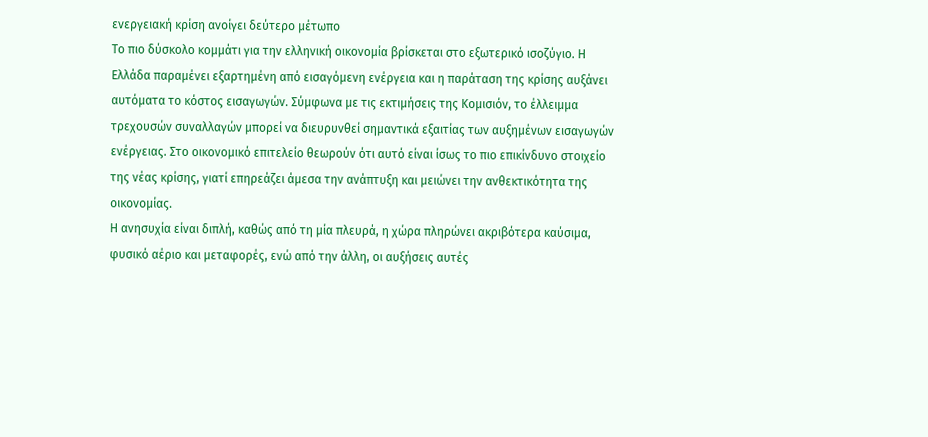ενεργειακή κρίση ανοίγει δεύτερο μέτωπο
Το πιο δύσκολο κομμάτι για την ελληνική οικονομία βρίσκεται στο εξωτερικό ισοζύγιο. Η Ελλάδα παραμένει εξαρτημένη από εισαγόμενη ενέργεια και η παράταση της κρίσης αυξάνει αυτόματα το κόστος εισαγωγών. Σύμφωνα με τις εκτιμήσεις της Κομισιόν, το έλλειμμα τρεχουσών συναλλαγών μπορεί να διευρυνθεί σημαντικά εξαιτίας των αυξημένων εισαγωγών ενέργειας. Στο οικονομικό επιτελείο θεωρούν ότι αυτό είναι ίσως το πιο επικίνδυνο στοιχείο της νέας κρίσης, γιατί επηρεάζει άμεσα την ανάπτυξη και μειώνει την ανθεκτικότητα της οικονομίας.
Η ανησυχία είναι διπλή, καθώς από τη μία πλευρά, η χώρα πληρώνει ακριβότερα καύσιμα, φυσικό αέριο και μεταφορές, ενώ από την άλλη, οι αυξήσεις αυτές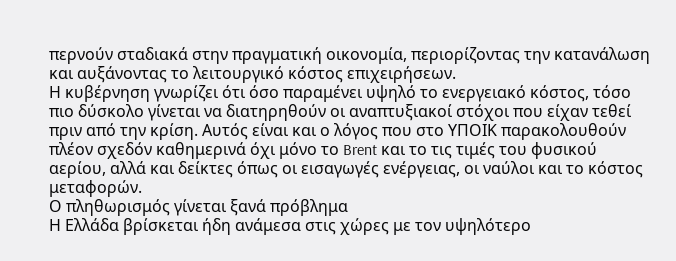περνούν σταδιακά στην πραγματική οικονομία, περιορίζοντας την κατανάλωση και αυξάνοντας το λειτουργικό κόστος επιχειρήσεων.
Η κυβέρνηση γνωρίζει ότι όσο παραμένει υψηλό το ενεργειακό κόστος, τόσο πιο δύσκολο γίνεται να διατηρηθούν οι αναπτυξιακοί στόχοι που είχαν τεθεί πριν από την κρίση. Αυτός είναι και ο λόγος που στο ΥΠΟΙΚ παρακολουθούν πλέον σχεδόν καθημερινά όχι μόνο το Brent και το τις τιμές του φυσικού αερίου, αλλά και δείκτες όπως οι εισαγωγές ενέργειας, οι ναύλοι και το κόστος μεταφορών.
Ο πληθωρισμός γίνεται ξανά πρόβλημα
Η Ελλάδα βρίσκεται ήδη ανάμεσα στις χώρες με τον υψηλότερο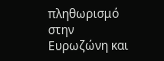πληθωρισμό στην Ευρωζώνη και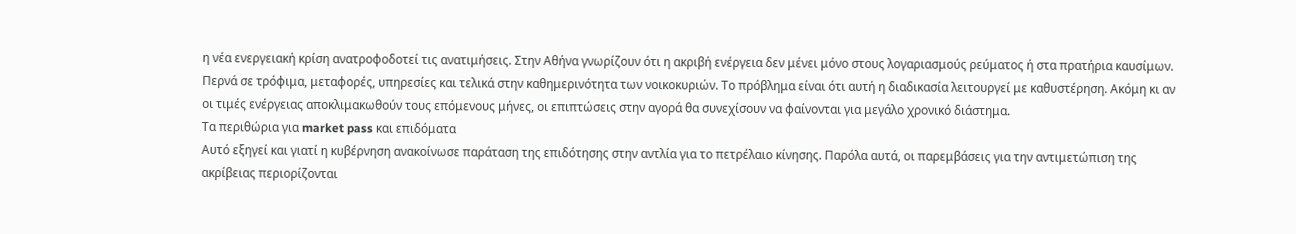η νέα ενεργειακή κρίση ανατροφοδοτεί τις ανατιμήσεις. Στην Αθήνα γνωρίζουν ότι η ακριβή ενέργεια δεν μένει μόνο στους λογαριασμούς ρεύματος ή στα πρατήρια καυσίμων. Περνά σε τρόφιμα, μεταφορές, υπηρεσίες και τελικά στην καθημερινότητα των νοικοκυριών. Το πρόβλημα είναι ότι αυτή η διαδικασία λειτουργεί με καθυστέρηση. Ακόμη κι αν οι τιμές ενέργειας αποκλιμακωθούν τους επόμενους μήνες, οι επιπτώσεις στην αγορά θα συνεχίσουν να φαίνονται για μεγάλο χρονικό διάστημα.
Τα περιθώρια για market pass και επιδόματα
Αυτό εξηγεί και γιατί η κυβέρνηση ανακοίνωσε παράταση της επιδότησης στην αντλία για το πετρέλαιο κίνησης. Παρόλα αυτά, οι παρεμβάσεις για την αντιμετώπιση της ακρίβειας περιορίζονται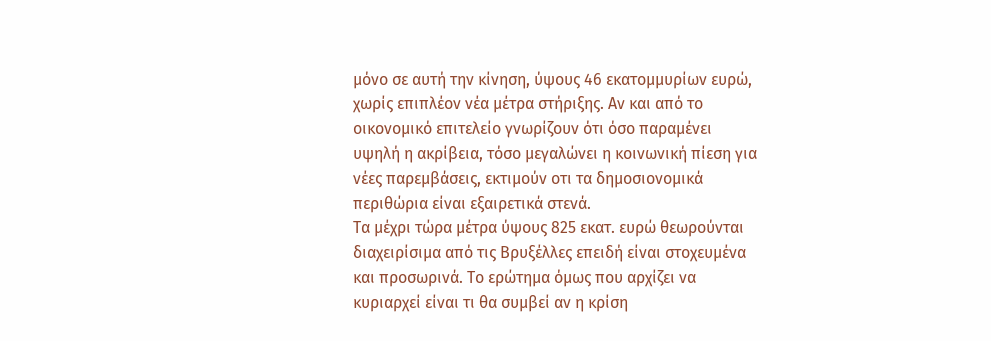μόνο σε αυτή την κίνηση, ύψους 46 εκατομμυρίων ευρώ, χωρίς επιπλέον νέα μέτρα στήριξης. Αν και από το οικονομικό επιτελείο γνωρίζουν ότι όσο παραμένει υψηλή η ακρίβεια, τόσο μεγαλώνει η κοινωνική πίεση για νέες παρεμβάσεις, εκτιμούν οτι τα δημοσιονομικά περιθώρια είναι εξαιρετικά στενά.
Τα μέχρι τώρα μέτρα ύψους 825 εκατ. ευρώ θεωρούνται διαχειρίσιμα από τις Βρυξέλλες επειδή είναι στοχευμένα και προσωρινά. Το ερώτημα όμως που αρχίζει να κυριαρχεί είναι τι θα συμβεί αν η κρίση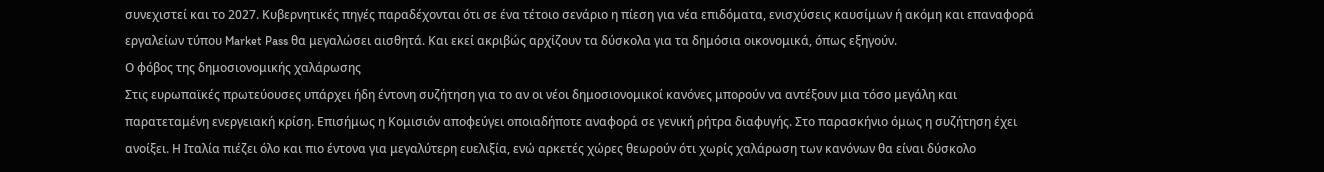συνεχιστεί και το 2027. Κυβερνητικές πηγές παραδέχονται ότι σε ένα τέτοιο σενάριο η πίεση για νέα επιδόματα, ενισχύσεις καυσίμων ή ακόμη και επαναφορά εργαλείων τύπου Market Pass θα μεγαλώσει αισθητά. Και εκεί ακριβώς αρχίζουν τα δύσκολα για τα δημόσια οικονομικά, όπως εξηγούν.
Ο φόβος της δημοσιονομικής χαλάρωσης
Στις ευρωπαϊκές πρωτεύουσες υπάρχει ήδη έντονη συζήτηση για το αν οι νέοι δημοσιονομικοί κανόνες μπορούν να αντέξουν μια τόσο μεγάλη και παρατεταμένη ενεργειακή κρίση. Επισήμως η Κομισιόν αποφεύγει οποιαδήποτε αναφορά σε γενική ρήτρα διαφυγής. Στο παρασκήνιο όμως η συζήτηση έχει ανοίξει. Η Ιταλία πιέζει όλο και πιο έντονα για μεγαλύτερη ευελιξία, ενώ αρκετές χώρες θεωρούν ότι χωρίς χαλάρωση των κανόνων θα είναι δύσκολο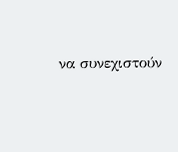να συνεχιστούν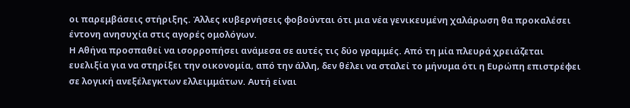οι παρεμβάσεις στήριξης. Άλλες κυβερνήσεις φοβούνται ότι μια νέα γενικευμένη χαλάρωση θα προκαλέσει έντονη ανησυχία στις αγορές ομολόγων.
Η Αθήνα προσπαθεί να ισορροπήσει ανάμεσα σε αυτές τις δύο γραμμές. Από τη μία πλευρά χρειάζεται ευελιξία για να στηρίξει την οικονομία, από την άλλη, δεν θέλει να σταλεί το μήνυμα ότι η Ευρώπη επιστρέφει σε λογική ανεξέλεγκτων ελλειμμάτων. Αυτή είναι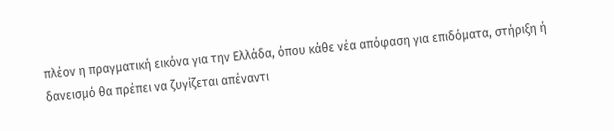πλέον η πραγματική εικόνα για την Ελλάδα, όπου κάθε νέα απόφαση για επιδόματα, στήριξη ή δανεισμό θα πρέπει να ζυγίζεται απέναντι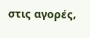στις αγορές,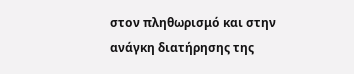στον πληθωρισμό και στην ανάγκη διατήρησης της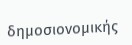δημοσιονομικής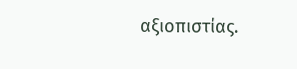αξιοπιστίας.